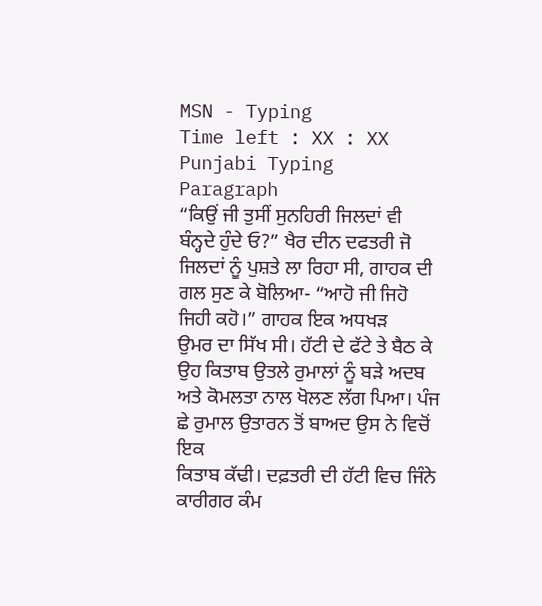MSN - Typing
Time left : XX : XX
Punjabi Typing Paragraph
“ਕਿਉਂ ਜੀ ਤੁਸੀਂ ਸੁਨਹਿਰੀ ਜਿਲਦਾਂ ਵੀ ਬੰਨ੍ਹਦੇ ਹੁੰਦੇ ਓ?” ਖੈਰ ਦੀਨ ਦਫਤਰੀ ਜੋ ਜਿਲਦਾਂ ਨੂੰ ਪੁਸ਼ਤੇ ਲਾ ਰਿਹਾ ਸੀ, ਗਾਹਕ ਦੀ ਗਲ ਸੁਣ ਕੇ ਬੋਲਿਆ- “ਆਹੋ ਜੀ ਜਿਹੋ ਜਿਹੀ ਕਹੋ।” ਗਾਹਕ ਇਕ ਅਧਖੜ
ਉਮਰ ਦਾ ਸਿੱਖ ਸੀ। ਹੱਟੀ ਦੇ ਫੱਟੇ ਤੇ ਬੈਠ ਕੇ ਉਹ ਕਿਤਾਬ ਉਤਲੇ ਰੁਮਾਲਾਂ ਨੂੰ ਬੜੇ ਅਦਬ ਅਤੇ ਕੋਮਲਤਾ ਨਾਲ ਖੋਲਣ ਲੱਗ ਪਿਆ। ਪੰਜ ਛੇ ਰੁਮਾਲ ਉਤਾਰਨ ਤੋਂ ਬਾਅਦ ਉਸ ਨੇ ਵਿਚੋਂ ਇਕ
ਕਿਤਾਬ ਕੱਢੀ। ਦਫ਼ਤਰੀ ਦੀ ਹੱਟੀ ਵਿਚ ਜਿੰਨੇ ਕਾਰੀਗਰ ਕੰਮ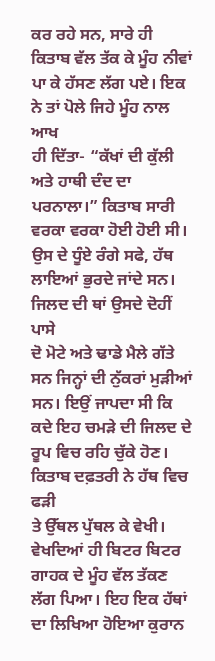ਕਰ ਰਹੇ ਸਨ, ਸਾਰੇ ਹੀ ਕਿਤਾਬ ਵੱਲ ਤੱਕ ਕੇ ਮੂੰਹ ਨੀਵਾਂ ਪਾ ਕੇ ਹੱਸਣ ਲੱਗ ਪਏ। ਇਕ ਨੇ ਤਾਂ ਪੋਲੇ ਜਿਹੇ ਮੂੰਹ ਨਾਲ ਆਖ
ਹੀ ਦਿੱਤਾ- “ਕੱਖਾਂ ਦੀ ਕੁੱਲੀ ਅਤੇ ਹਾਥੀ ਦੰਦ ਦਾ ਪਰਨਾਲਾ।” ਕਿਤਾਬ ਸਾਰੀ ਵਰਕਾ ਵਰਕਾ ਹੋਈ ਹੋਈ ਸੀ। ਉਸ ਦੇ ਧੂੰਏ ਰੰਗੇ ਸਫੇ, ਹੱਥ ਲਾਇਆਂ ਭੁਰਦੇ ਜਾਂਦੇ ਸਨ। ਜਿਲਦ ਦੀ ਥਾਂ ਉਸਦੇ ਦੋਹੀਂ ਪਾਸੇ
ਦੋ ਮੋਟੇ ਅਤੇ ਢਾਡੇ ਮੈਲੇ ਗੱਤੇ ਸਨ ਜਿਨ੍ਹਾਂ ਦੀ ਨੁੱਕਰਾਂ ਮੁੜੀਆਂ ਸਨ। ਇਉਂ ਜਾਪਦਾ ਸੀ ਕਿ ਕਦੇ ਇਹ ਚਮੜੇ ਦੀ ਜਿਲਦ ਦੇ ਰੂਪ ਵਿਚ ਰਹਿ ਚੁੱਕੇ ਹੋਣ। ਕਿਤਾਬ ਦਫ਼ਤਰੀ ਨੇ ਹੱਥ ਵਿਚ ਫੜੀ
ਤੇ ਉੱਥਲ ਪੁੱਥਲ ਕੇ ਵੇਖੀ। ਵੇਖਦਿਆਂ ਹੀ ਬਿਟਰ ਬਿਟਰ ਗਾਹਕ ਦੇ ਮੂੰਹ ਵੱਲ ਤੱਕਣ ਲੱਗ ਪਿਆ। ਇਹ ਇਕ ਹੱਥਾਂ ਦਾ ਲਿਖਿਆ ਹੋਇਆ ਕੁਰਾਨ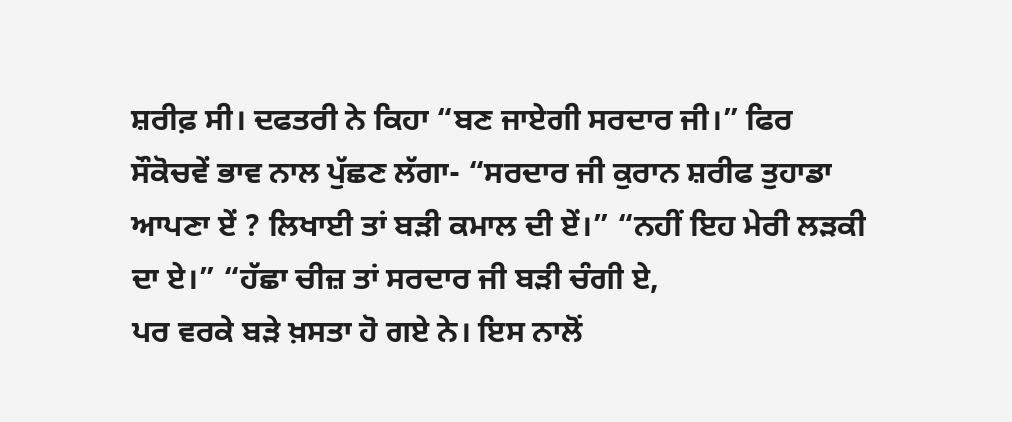ਸ਼ਰੀਫ਼ ਸੀ। ਦਫਤਰੀ ਨੇ ਕਿਹਾ “ਬਣ ਜਾਏਗੀ ਸਰਦਾਰ ਜੀ।” ਫਿਰ
ਸੌਕੋਚਵੇਂ ਭਾਵ ਨਾਲ ਪੁੱਛਣ ਲੱਗਾ- “ਸਰਦਾਰ ਜੀ ਕੁਰਾਨ ਸ਼ਰੀਫ ਤੁਹਾਡਾ ਆਪਣਾ ਏਂ ? ਲਿਖਾਈ ਤਾਂ ਬੜੀ ਕਮਾਲ ਦੀ ਏਂ।” “ਨਹੀਂ ਇਹ ਮੇਰੀ ਲੜਕੀ ਦਾ ਏ।” “ਹੱਛਾ ਚੀਜ਼ ਤਾਂ ਸਰਦਾਰ ਜੀ ਬੜੀ ਚੰਗੀ ਏ,
ਪਰ ਵਰਕੇ ਬੜੇ ਖ਼ਸਤਾ ਹੋ ਗਏ ਨੇ। ਇਸ ਨਾਲੋਂ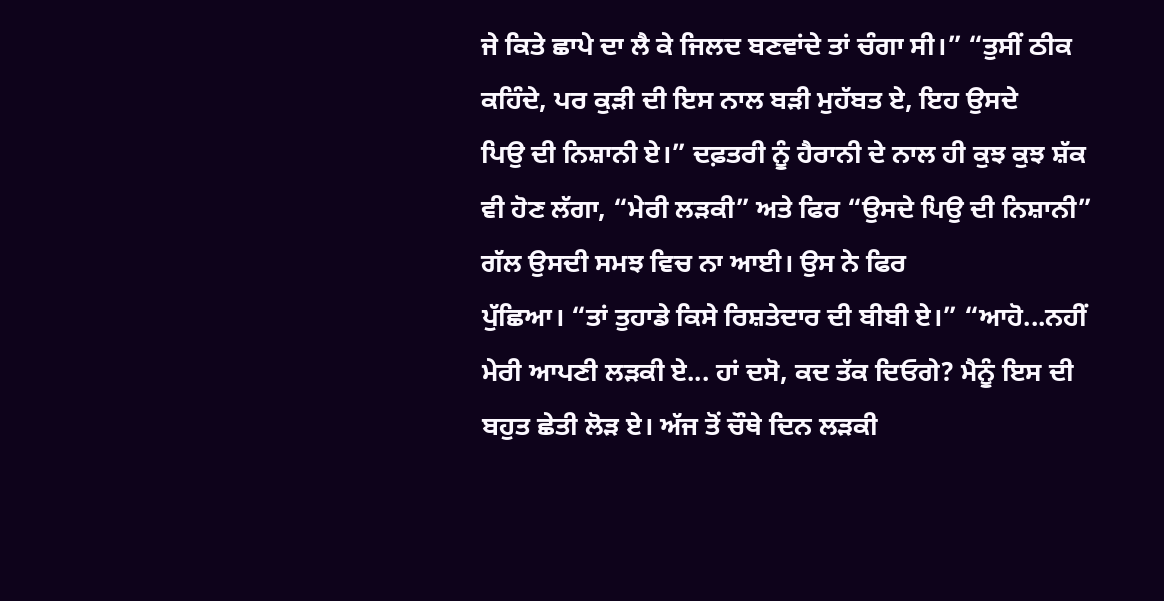ਜੇ ਕਿਤੇ ਛਾਪੇ ਦਾ ਲੈ ਕੇ ਜਿਲਦ ਬਣਵਾਂਦੇ ਤਾਂ ਚੰਗਾ ਸੀ।” “ਤੁਸੀਂ ਠੀਕ ਕਹਿੰਦੇ, ਪਰ ਕੁੜੀ ਦੀ ਇਸ ਨਾਲ ਬੜੀ ਮੁਹੱਬਤ ਏ, ਇਹ ਉਸਦੇ
ਪਿਉ ਦੀ ਨਿਸ਼ਾਨੀ ਏ।” ਦਫ਼ਤਰੀ ਨੂੰ ਹੈਰਾਨੀ ਦੇ ਨਾਲ ਹੀ ਕੁਝ ਕੁਝ ਸ਼ੱਕ ਵੀ ਹੋਣ ਲੱਗਾ, “ਮੇਰੀ ਲੜਕੀ” ਅਤੇ ਫਿਰ “ਉਸਦੇ ਪਿਉ ਦੀ ਨਿਸ਼ਾਨੀ” ਗੱਲ ਉਸਦੀ ਸਮਝ ਵਿਚ ਨਾ ਆਈ। ਉਸ ਨੇ ਫਿਰ
ਪੁੱਛਿਆ। “ਤਾਂ ਤੁਹਾਡੇ ਕਿਸੇ ਰਿਸ਼ਤੇਦਾਰ ਦੀ ਬੀਬੀ ਏ।” “ਆਹੋ...ਨਹੀਂ ਮੇਰੀ ਆਪਣੀ ਲੜਕੀ ਏ... ਹਾਂ ਦਸੋ, ਕਦ ਤੱਕ ਦਿਓਗੇ? ਮੈਨੂੰ ਇਸ ਦੀ ਬਹੁਤ ਛੇਤੀ ਲੋੜ ਏ। ਅੱਜ ਤੋਂ ਚੌਥੇ ਦਿਨ ਲੜਕੀ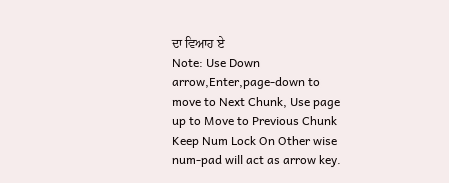ਦਾ ਵਿਆਹ ਏ
Note: Use Down arrow,Enter,page-down to move to Next Chunk, Use page up to Move to Previous Chunk
Keep Num Lock On Other wise num-pad will act as arrow key.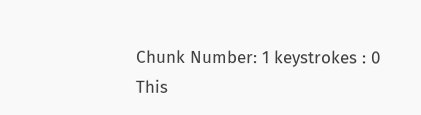Chunk Number: 1 keystrokes : 0
This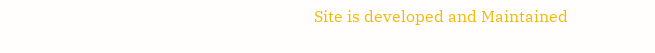Site is developed and Maintained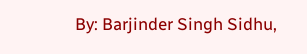By: Barjinder Singh Sidhu,